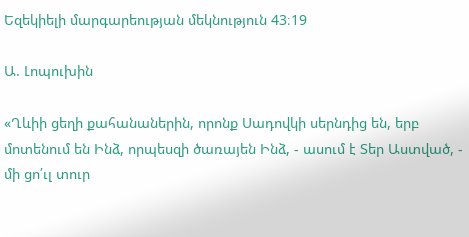Եզեկիելի մարգարեության մեկնություն 43։19

Ա. Լոպուխին

«Ղևիի ցեղի քահանաներին, որոնք Սադովկի սերնդից են, երբ մոտենում են Ինձ, որպեսզի ծառայեն Ինձ, - ասում է Տեր Աստված, - մի ցո՛ւլ տուր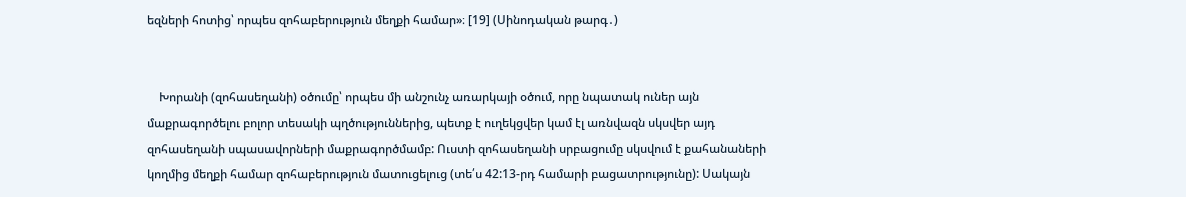եզների հոտից՝ որպես զոհաբերություն մեղքի համար»։ [19] (Սինոդական թարգ․)


    Խորանի (զոհասեղանի) օծումը՝ որպես մի անշունչ առարկայի օծում, որը նպատակ ուներ այն մաքրագործելու բոլոր տեսակի պղծություններից, պետք է ուղեկցվեր կամ էլ առնվազն սկսվեր այդ զոհասեղանի սպասավորների մաքրագործմամբ: Ուստի զոհասեղանի սրբացումը սկսվում է քահանաների կողմից մեղքի համար զոհաբերություն մատուցելուց (տե՛ս 42:13-րդ համարի բացատրությունը): Սակայն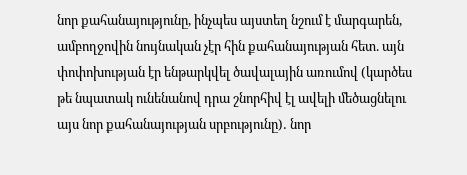նոր քահանայությունը, ինչպես այստեղ նշում է մարգարեն, ամբողջովին նույնական չէր հին քահանայության հետ. այն փոփոխության էր ենթարկվել ծավալային առումով (կարծես թե նպատակ ունենանով դրա շնորհիվ էլ ավելի մեծացնելու այս նոր քահանայության սրբությունը)․ նոր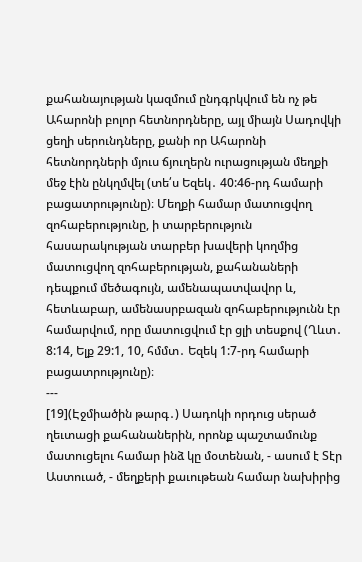քահանայության կազմում ընդգրկվում են ոչ թե Ահարոնի բոլոր հետնորդները, այլ միայն Սադովկի ցեղի սերունդները, քանի որ Ահարոնի հետնորդների մյուս ճյուղերն ուրացության մեղքի մեջ էին ընկղմվել (տե՛ս Եզեկ․ 40:46-րդ համարի բացատրությունը)։ Մեղքի համար մատուցվող զոհաբերությունը, ի տարբերություն հասարակության տարբեր խավերի կողմից մատուցվող զոհաբերության, քահանաների դեպքում մեծագույն, ամենապատվավոր և, հետևաբար, ամենասրբազան զոհաբերությունն էր համարվում, որը մատուցվում էր ցլի տեսքով (Ղևտ․ 8:14, Ելք 29:1, 10, հմմտ․ Եզեկ 1:7-րդ համարի բացատրությունը)։
---
[19](Էջմիածին թարգ․) Սադոկի որդուց սերած ղեւտացի քահանաներին, որոնք պաշտամունք մատուցելու համար ինձ կը մօտենան, - ասում է Տէր Աստուած, - մեղքերի քաւութեան համար նախիրից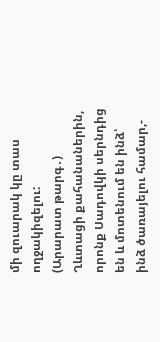մի զուարակ կը տաս ողջակիզելու:
(Արարատ թարգ․) Ղևտացի քահանաներին, որոնք Սադովկի սերնդից են և մոտենում են ինձ՝ ինձ ծառայելու համար,-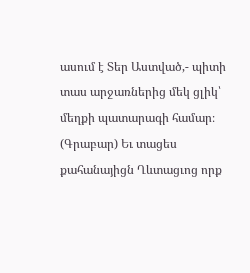ասում է Տեր Աստված,- պիտի տաս արջառներից մեկ ցլիկ՝ մեղքի պատարագի համար։
(Գրաբար) Եւ տացես քահանայիցն Ղևտացւոց որք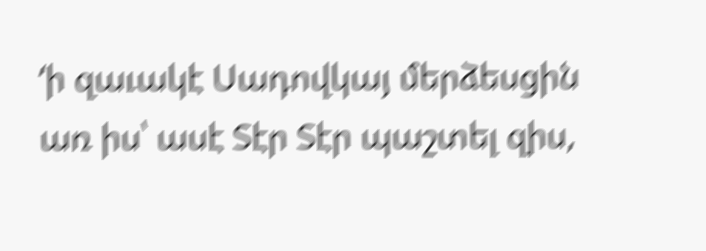‘ի զաւակէ Սադովկայ մերձեսցին առ իս՝ ասէ Տէր Տէր պաշտել զիս,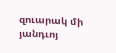զուարակ մի յանդւոյ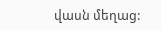վասն մեղաց: